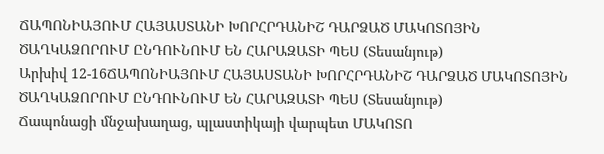ՃԱՊՈՆԻԱՅՈՒՄ ՀԱՅԱՍՏԱՆԻ ԽՈՐՀՐԴԱՆԻՇ ԴԱՐՁԱԾ ՄԱԿՈՏՈՅԻՆ ԾԱՂԿԱՁՈՐՈՒՄ ԸՆԴՈՒՆՈՒՄ ԵՆ ՀԱՐԱԶԱՏԻ ՊԵՍ (Տեսանյութ)
Արխիվ 12-16ՃԱՊՈՆԻԱՅՈՒՄ ՀԱՅԱՍՏԱՆԻ ԽՈՐՀՐԴԱՆԻՇ ԴԱՐՁԱԾ ՄԱԿՈՏՈՅԻՆ ԾԱՂԿԱՁՈՐՈՒՄ ԸՆԴՈՒՆՈՒՄ ԵՆ ՀԱՐԱԶԱՏԻ ՊԵՍ (Տեսանյութ)
Ճապոնացի մնջախաղաց, պլաստիկայի վարպետ ՄԱԿՈՏՈ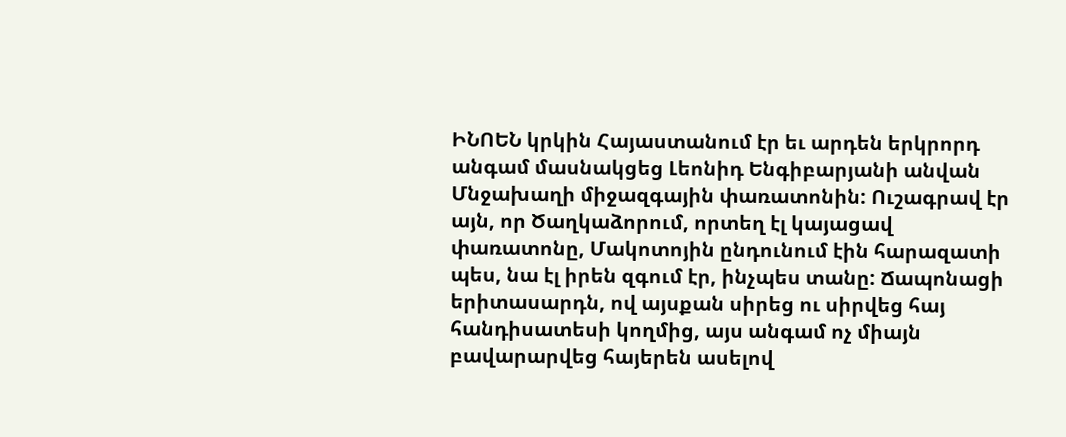ԻՆՈԵՆ կրկին Հայաստանում էր եւ արդեն երկրորդ անգամ մասնակցեց Լեոնիդ Ենգիբարյանի անվան Մնջախաղի միջազգային փառատոնին: Ուշագրավ էր այն, որ Ծաղկաձորում, որտեղ էլ կայացավ փառատոնը, Մակոտոյին ընդունում էին հարազատի պես, նա էլ իրեն զգում էր, ինչպես տանը: Ճապոնացի երիտասարդն, ով այսքան սիրեց ու սիրվեց հայ հանդիսատեսի կողմից, այս անգամ ոչ միայն բավարարվեց հայերեն ասելով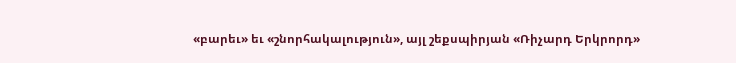«բարեւ» եւ «շնորհակալություն», այլ շեքսպիրյան «Ռիչարդ Երկրորդ»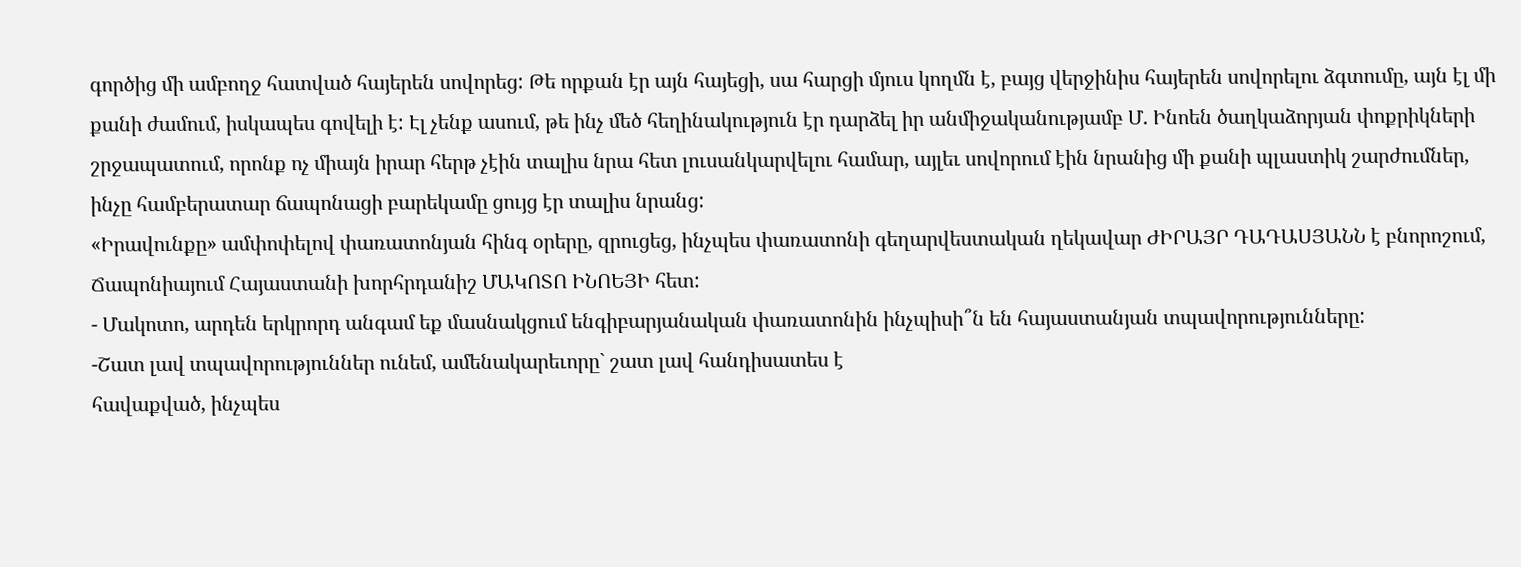գործից մի ամբողջ հատված հայերեն սովորեց: Թե որքան էր այն հայեցի, սա հարցի մյուս կողմն է, բայց վերջինիս հայերեն սովորելու ձգտումը, այն էլ մի քանի ժամում, իսկապես գովելի է: Էլ չենք ասում, թե ինչ մեծ հեղինակություն էր դարձել իր անմիջականությամբ Մ. Ինոեն ծաղկաձորյան փոքրիկների շրջապատում, որոնք ոչ միայն իրար հերթ չէին տալիս նրա հետ լուսանկարվելու համար, այլեւ սովորում էին նրանից մի քանի պլաստիկ շարժումներ, ինչը համբերատար ճապոնացի բարեկամը ցույց էր տալիս նրանց:
«Իրավունքը» ամփոփելով փառատոնյան հինգ օրերը, զրուցեց, ինչպես փառատոնի գեղարվեստական ղեկավար ԺԻՐԱՅՐ ԴԱԴԱՍՅԱՆՆ է բնորոշում, Ճապոնիայում Հայաստանի խորհրդանիշ ՄԱԿՈՏՈ ԻՆՈԵՅԻ հետ:
- Մակոտո, արդեն երկրորդ անգամ եք մասնակցում ենգիբարյանական փառատոնին ինչպիսի՞ն են հայաստանյան տպավորությունները:
-Շատ լավ տպավորություններ ունեմ, ամենակարեւորը` շատ լավ հանդիսատես է
հավաքված, ինչպես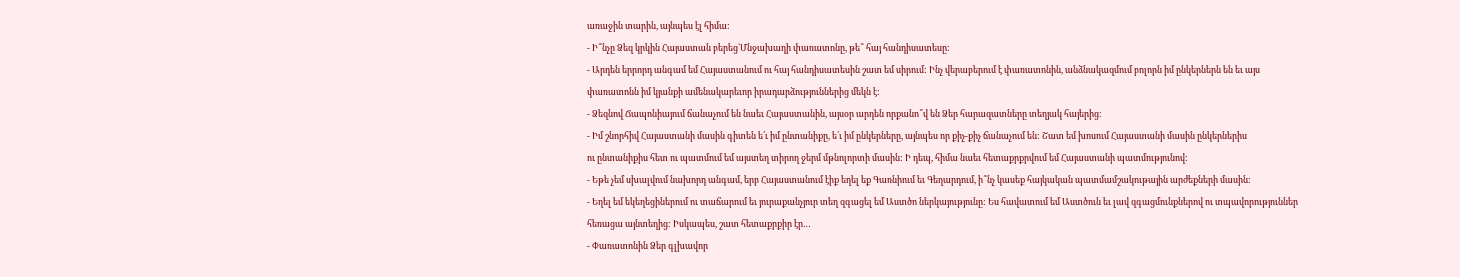առաջին տարին, այնպես էլ հիմա:
- Ի՞նչը Ձեզ կրկին Հայաստան բերեց`Մնջախաղի փառատոնը, թե՞ հայ հանդիսատեսը:
- Արդեն երրորդ անգամ եմ Հայաստանում ու հայ հանդիսատեսին շատ եմ սիրում: Ինչ վերաբերում է փառատոնին, անձնակազմում բոլորն իմ ընկերներն են եւ այս փառատոնն իմ կյանքի ամենակարեւոր իրադարձություններից մեկն է:
- Ձեզնով Ճապոնիայում ճանաչում են նաեւ Հայաստանին, այսօր արդեն որքանո՞վ են Ձեր հարազատները տեղյակ հայերից:
- Իմ շնորհիվ Հայաստանի մասին գիտեն ե՛ւ իմ ընտանիքը, ե՛ւ իմ ընկերները, այնպես որ քիչ-քիչ ճանաչում են: Շատ եմ խոսում Հայաստանի մասին ընկերներիս
ու ընտանիքիս հետ ու պատմում եմ այստեղ տիրող ջերմ մթնոլորտի մասին: Ի դեպ, հիմա նաեւ հետաքրքրվում եմ Հայաստանի պատմությունով:
- Եթե չեմ սխալվում նախորդ անգամ, երբ Հայաստանում էիք եղել եք Գառնիում եւ Գեղարդում, ի՞նչ կասեք հայկական պատմամշակութային արժեքների մասին:
- Եղել եմ եկեղեցիներում ու տաճարում եւ յուրաքանչյուր տեղ զգացել եմ Աստծո ներկայությունը: Ես հավատում եմ Աստծուն եւ լավ զգացմունքներով ու տպավորություններ հեռացա այնտեղից: Իսկապես, շատ հետաքրքիր էր…
- Փառատոնին Ձեր գլխավոր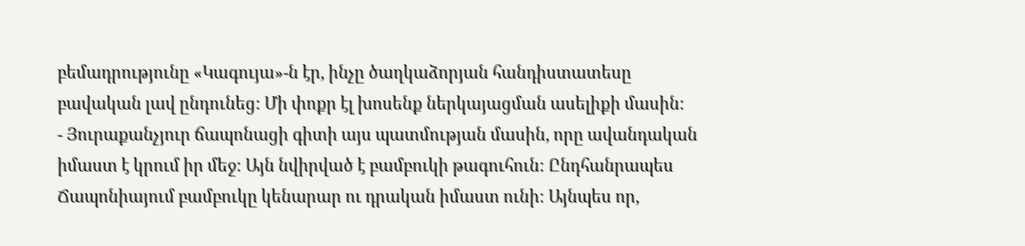բեմադրությունը «Կագույա»-ն էր, ինչը ծաղկաձորյան հանդիստատեսը բավական լավ ընդունեց: Մի փոքր էլ խոսենք ներկայացման ասելիքի մասին:
- Յուրաքանչյուր ճապոնացի գիտի այս պատմության մասին, որը ավանդական իմաստ է կրում իր մեջ: Այն նվիրված է բամբուկի թագուհուն: Ընդհանրապես Ճապոնիայում բամբուկը կենարար ու դրական իմաստ ունի: Այնպես որ,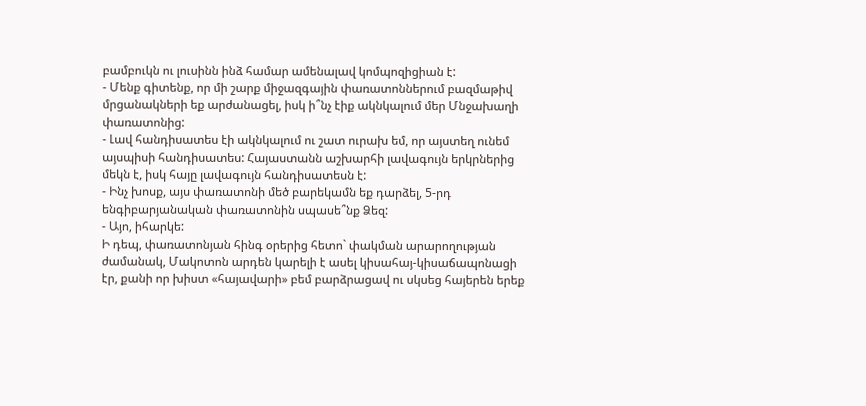բամբուկն ու լուսինն ինձ համար ամենալավ կոմպոզիցիան է:
- Մենք գիտենք, որ մի շարք միջազգային փառատոններում բազմաթիվ մրցանակների եք արժանացել, իսկ ի՞նչ էիք ակնկալում մեր Մնջախաղի փառատոնից:
- Լավ հանդիսատես էի ակնկալում ու շատ ուրախ եմ, որ այստեղ ունեմ այսպիսի հանդիսատես: Հայաստանն աշխարհի լավագույն երկրներից մեկն է, իսկ հայը լավագույն հանդիսատեսն է:
- Ինչ խոսք, այս փառատոնի մեծ բարեկամն եք դարձել, 5-րդ ենգիբարյանական փառատոնին սպասե՞նք Ձեզ:
- Այո, իհարկե:
Ի դեպ, փառատոնյան հինգ օրերից հետո` փակման արարողության ժամանակ, Մակոտոն արդեն կարելի է ասել կիսահայ-կիսաճապոնացի էր, քանի որ խիստ «հայավարի» բեմ բարձրացավ ու սկսեց հայերեն երեք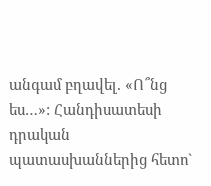անգամ բղավել. «Ո՞նց ես…»: Հանդիսատեսի դրական պատասխաններից հետո`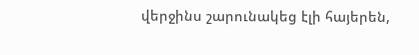վերջինս շարունակեց էլի հայերեն,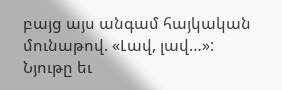բայց այս անգամ հայկական մունաթով. «Լավ, լավ…»:
Նյութը եւ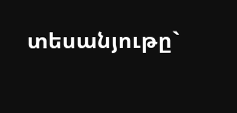տեսանյութը`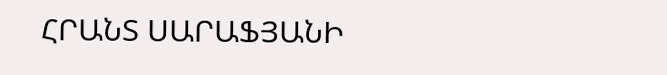ՀՐԱՆՏ ՍԱՐԱՖՅԱՆԻ